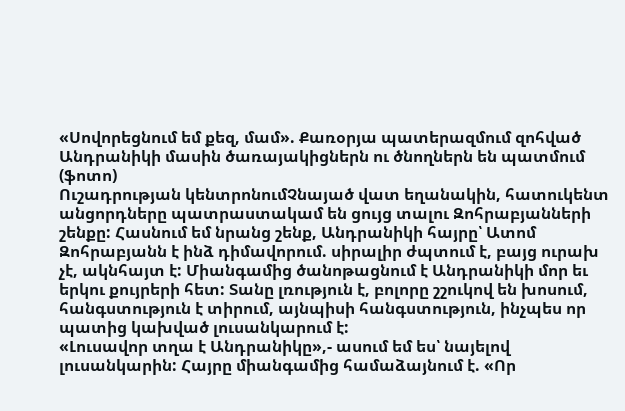«Սովորեցնում եմ քեզ, մամ». Քառօրյա պատերազմում զոհված Անդրանիկի մասին ծառայակիցներն ու ծնողներն են պատմում (ֆոտո)
Ուշադրության կենտրոնումՉնայած վատ եղանակին, հատուկենտ անցորդները պատրաստակամ են ցույց տալու Զոհրաբյանների շենքը: Հասնում եմ նրանց շենք, Անդրանիկի հայրը՝ Ատոմ Զոհրաբյանն է ինձ դիմավորում. սիրալիր ժպտում է, բայց ուրախ չէ, ակնհայտ է: Միանգամից ծանոթացնում է Անդրանիկի մոր եւ երկու քույրերի հետ: Տանը լռություն է, բոլորը շշուկով են խոսում, հանգստություն է տիրում, այնպիսի հանգստություն, ինչպես որ պատից կախված լուսանկարում է:
«Լուսավոր տղա է Անդրանիկը»,- ասում եմ ես՝ նայելով լուսանկարին: Հայրը միանգամից համաձայնում է. «Որ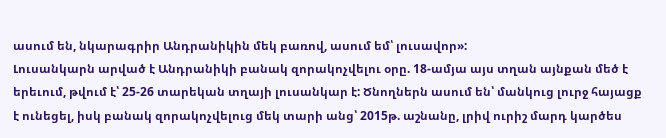ասում են, նկարագրիր Անդրանիկին մեկ բառով, ասում եմ՝ լուսավոր»:
Լուսանկարն արված է Անդրանիկի բանակ զորակոչվելու օրը. 18-ամյա այս տղան այնքան մեծ է երեւում, թվում է՝ 25-26 տարեկան տղայի լուսանկար է: Ծնողներն ասում են՝ մանկուց լուրջ հայացք է ունեցել, իսկ բանակ զորակոչվելուց մեկ տարի անց՝ 2015թ. աշնանը, լրիվ ուրիշ մարդ կարծես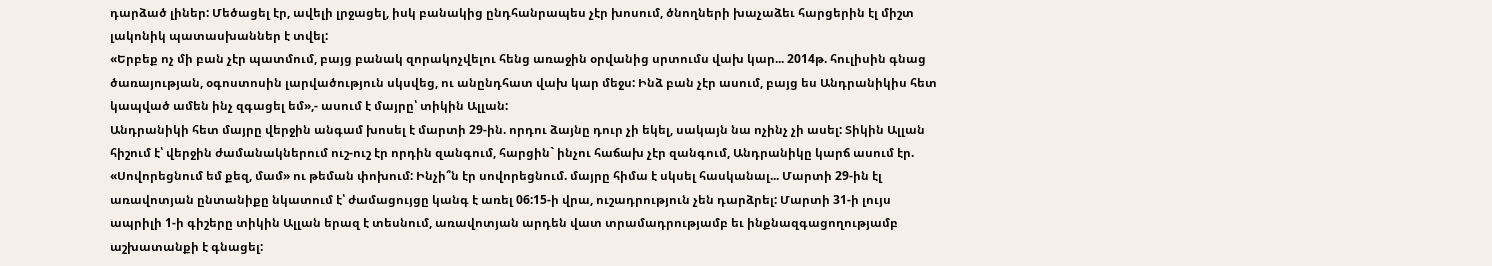դարձած լիներ: Մեծացել էր, ավելի լրջացել, իսկ բանակից ընդհանրապես չէր խոսում, ծնողների խաչաձեւ հարցերին էլ միշտ լակոնիկ պատասխաններ է տվել:
«Երբեք ոչ մի բան չէր պատմում, բայց բանակ զորակոչվելու հենց առաջին օրվանից սրտումս վախ կար... 2014թ. հուլիսին գնաց ծառայության, օգոստոսին լարվածություն սկսվեց, ու անընդհատ վախ կար մեջս: Ինձ բան չէր ասում, բայց ես Անդրանիկիս հետ կապված ամեն ինչ զգացել եմ»,- ասում է մայրը՝ տիկին Ալլան:
Անդրանիկի հետ մայրը վերջին անգամ խոսել է մարտի 29-ին. որդու ձայնը դուր չի եկել, սակայն նա ոչինչ չի ասել: Տիկին Ալլան հիշում է՝ վերջին ժամանակներում ուշ-ուշ էր որդին զանգում, հարցին` ինչու հաճախ չէր զանգում, Անդրանիկը կարճ ասում էր. «Սովորեցնում եմ քեզ, մամ» ու թեման փոխում: Ինչի՞ն էր սովորեցնում. մայրը հիմա է սկսել հասկանալ... Մարտի 29-ին էլ առավոտյան ընտանիքը նկատում է՝ ժամացույցը կանգ է առել 06:15-ի վրա, ուշադրություն չեն դարձրել: Մարտի 31-ի լույս ապրիլի 1-ի գիշերը տիկին Ալլան երազ է տեսնում, առավոտյան արդեն վատ տրամադրությամբ եւ ինքնազգացողությամբ աշխատանքի է գնացել: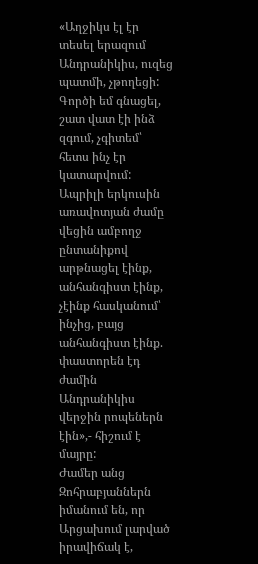«Աղջիկս էլ էր տեսել երազում Անդրանիկիս, ուզեց պատմի, չթողեցի: Գործի եմ գնացել, շատ վատ էի ինձ զգում, չգիտեմ՝ հետս ինչ էր կատարվում: Ապրիլի երկուսին առավոտյան ժամը վեցին ամբողջ ընտանիքով արթնացել էինք, անհանգիստ էինք, չէինք հասկանում՝ ինչից, բայց անհանգիստ էինք. փաստորեն էդ ժամին Անդրանիկիս վերջին րոպեներն էին»,- հիշում է մայրը:
Ժամեր անց Զոհրաբյաններն իմանում են, որ Արցախում լարված իրավիճակ է,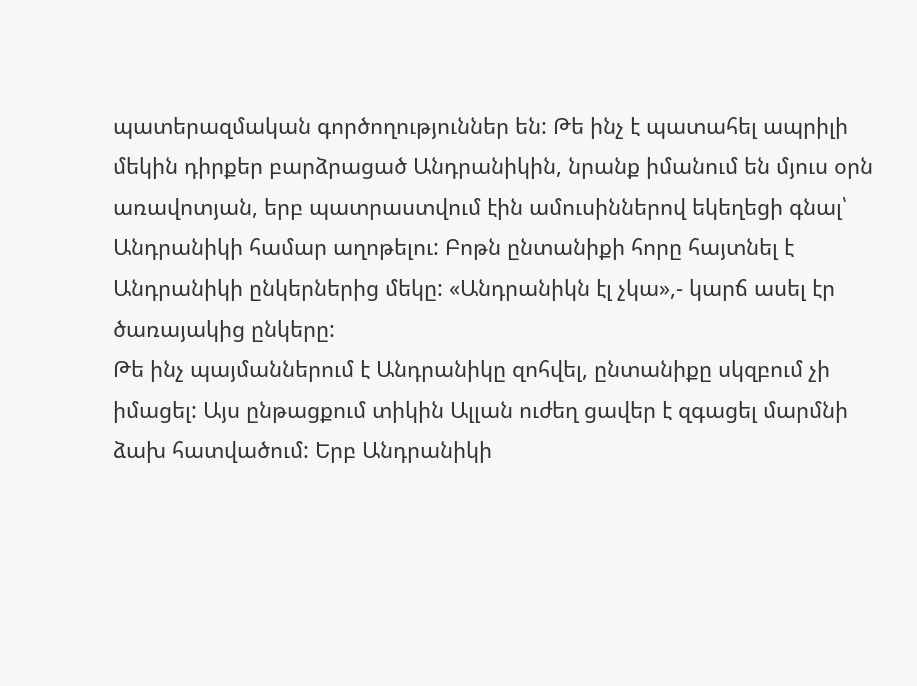պատերազմական գործողություններ են: Թե ինչ է պատահել ապրիլի մեկին դիրքեր բարձրացած Անդրանիկին, նրանք իմանում են մյուս օրն առավոտյան, երբ պատրաստվում էին ամուսիններով եկեղեցի գնալ՝ Անդրանիկի համար աղոթելու: Բոթն ընտանիքի հորը հայտնել է Անդրանիկի ընկերներից մեկը: «Անդրանիկն էլ չկա»,- կարճ ասել էր ծառայակից ընկերը:
Թե ինչ պայմաններում է Անդրանիկը զոհվել, ընտանիքը սկզբում չի իմացել: Այս ընթացքում տիկին Ալլան ուժեղ ցավեր է զգացել մարմնի ձախ հատվածում: Երբ Անդրանիկի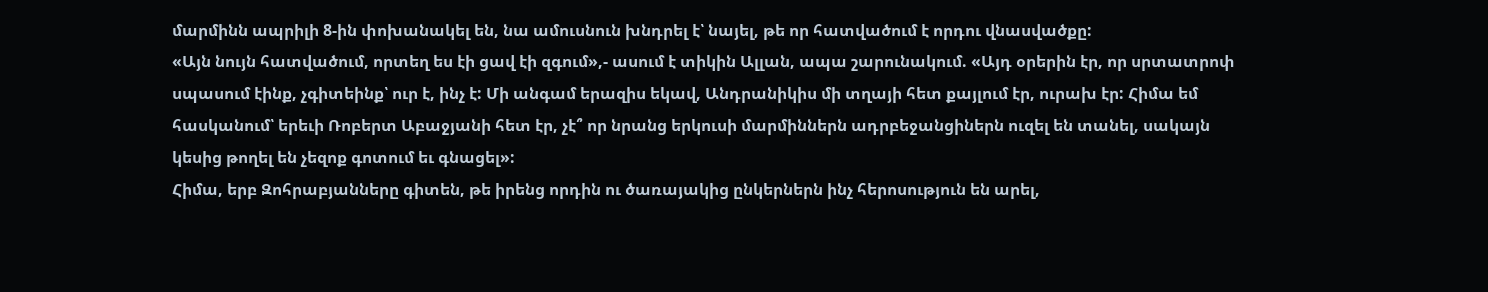մարմինն ապրիլի 8-ին փոխանակել են, նա ամուսնուն խնդրել է՝ նայել, թե որ հատվածում է որդու վնասվածքը:
«Այն նույն հատվածում, որտեղ ես էի ցավ էի զգում»,- ասում է տիկին Ալլան, ապա շարունակում. «Այդ օրերին էր, որ սրտատրոփ սպասում էինք, չգիտեինք՝ ուր է, ինչ է: Մի անգամ երազիս եկավ, Անդրանիկիս մի տղայի հետ քայլում էր, ուրախ էր: Հիմա եմ հասկանում՝ երեւի Ռոբերտ Աբաջյանի հետ էր, չէ՞ որ նրանց երկուսի մարմիններն ադրբեջանցիներն ուզել են տանել, սակայն կեսից թողել են չեզոք գոտում եւ գնացել»:
Հիմա, երբ Զոհրաբյանները գիտեն, թե իրենց որդին ու ծառայակից ընկերներն ինչ հերոսություն են արել,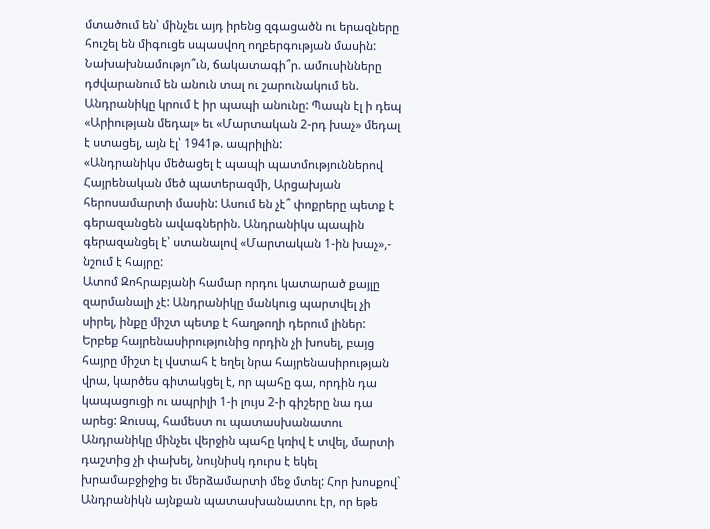մտածում են՝ մինչեւ այդ իրենց զգացածն ու երազները հուշել են միգուցե սպասվող ողբերգության մասին: Նախախնամությո՞ւն, ճակատագի՞ր. ամուսինները դժվարանում են անուն տալ ու շարունակում են. Անդրանիկը կրում է իր պապի անունը: Պապն էլ ի դեպ «Արիության մեդալ» եւ «Մարտական 2-րդ խաչ» մեդալ է ստացել, այն էլ՝ 1941թ. ապրիլին:
«Անդրանիկս մեծացել է պապի պատմություններով Հայրենական մեծ պատերազմի, Արցախյան հերոսամարտի մասին: Ասում են չէ՞ փոքրերը պետք է գերազանցեն ավագներին. Անդրանիկս պապին գերազանցել է՝ ստանալով «Մարտական 1-ին խաչ»,- նշում է հայրը:
Ատոմ Զոհրաբյանի համար որդու կատարած քայլը զարմանալի չէ: Անդրանիկը մանկուց պարտվել չի սիրել, ինքը միշտ պետք է հաղթողի դերում լիներ: Երբեք հայրենասիրությունից որդին չի խոսել, բայց հայրը միշտ էլ վստահ է եղել նրա հայրենասիրության վրա, կարծես գիտակցել է, որ պահը գա, որդին դա կապացուցի ու ապրիլի 1-ի լույս 2-ի գիշերը նա դա արեց: Զուսպ, համեստ ու պատասխանատու Անդրանիկը մինչեւ վերջին պահը կռիվ է տվել, մարտի դաշտից չի փախել, նույնիսկ դուրս է եկել խրամաբջիջից եւ մերձամարտի մեջ մտել: Հոր խոսքով` Անդրանիկն այնքան պատասխանատու էր, որ եթե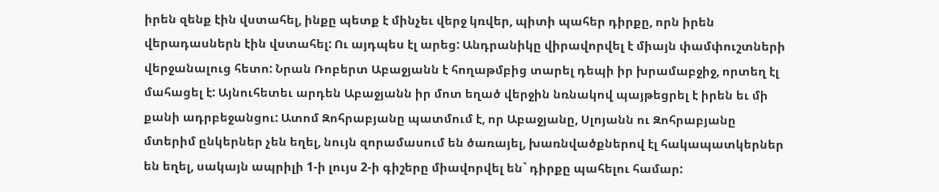իրեն զենք էին վստահել, ինքը պետք է մինչեւ վերջ կռվեր, պիտի պահեր դիրքը, որն իրեն վերադասներն էին վստահել: Ու այդպես էլ արեց: Անդրանիկը վիրավորվել է միայն փամփուշտների վերջանալուց հետո: Նրան Ռոբերտ Աբաջյանն է հողաթմբից տարել դեպի իր խրամաբջիջ, որտեղ էլ մահացել է: Այնուհետեւ արդեն Աբաջյանն իր մոտ եղած վերջին նռնակով պայթեցրել է իրեն եւ մի քանի ադրբեջանցու: Ատոմ Զոհրաբյանը պատմում է, որ Աբաջյանը, Սլոյանն ու Զոհրաբյանը մտերիմ ընկերներ չեն եղել, նույն զորամասում են ծառայել, խառնվածքներով էլ հակապատկերներ են եղել, սակայն ապրիլի 1-ի լույս 2-ի գիշերը միավորվել են` դիրքը պահելու համար: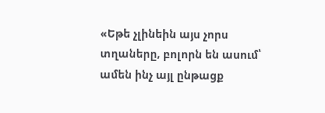«Եթե չլինեին այս չորս տղաները, բոլորն են ասում՝ ամեն ինչ այլ ընթացք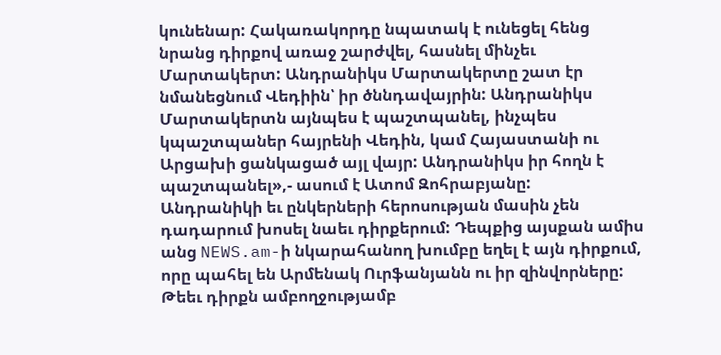կունենար: Հակառակորդը նպատակ է ունեցել հենց նրանց դիրքով առաջ շարժվել, հասնել մինչեւ Մարտակերտ: Անդրանիկս Մարտակերտը շատ էր նմանեցնում Վեդիին՝ իր ծննդավայրին: Անդրանիկս Մարտակերտն այնպես է պաշտպանել, ինչպես կպաշտպաներ հայրենի Վեդին, կամ Հայաստանի ու Արցախի ցանկացած այլ վայր: Անդրանիկս իր հողն է պաշտպանել»,- ասում է Ատոմ Զոհրաբյանը:
Անդրանիկի եւ ընկերների հերոսության մասին չեն դադարում խոսել նաեւ դիրքերում: Դեպքից այսքան ամիս անց NEWS.am-ի նկարահանող խումբը եղել է այն դիրքում, որը պահել են Արմենակ Ուրֆանյանն ու իր զինվորները: Թեեւ դիրքն ամբողջությամբ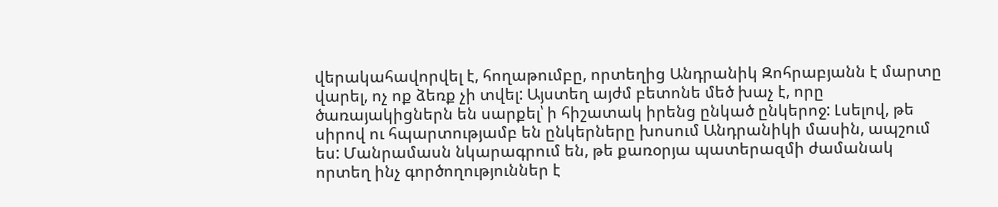վերակահավորվել է, հողաթումբը, որտեղից Անդրանիկ Զոհրաբյանն է մարտը վարել, ոչ ոք ձեռք չի տվել: Այստեղ այժմ բետոնե մեծ խաչ է, որը ծառայակիցներն են սարքել՝ ի հիշատակ իրենց ընկած ընկերոջ: Լսելով, թե սիրով ու հպարտությամբ են ընկերները խոսում Անդրանիկի մասին, ապշում ես: Մանրամասն նկարագրում են, թե քառօրյա պատերազմի ժամանակ որտեղ ինչ գործողություններ է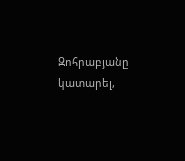Զոհրաբյանը կատարել,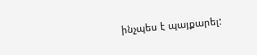ինչպես է պայքարել: